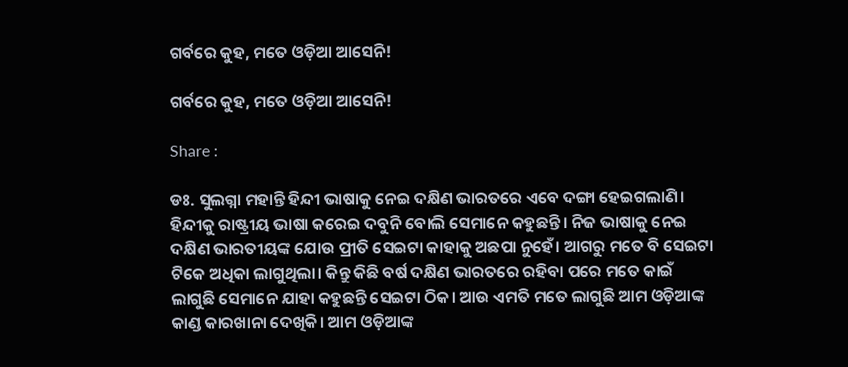ଗର୍ବରେ କୁହ, ମତେ ଓଡ଼ିଆ ଆସେନି!

ଗର୍ବରେ କୁହ, ମତେ ଓଡ଼ିଆ ଆସେନି!

Share :

ଡଃ. ସୁଲଗ୍ନା ମହାନ୍ତି ହିନ୍ଦୀ ଭାଷାକୁ ନେଇ ଦକ୍ଷିଣ ଭାରତରେ ଏବେ ଦଙ୍ଗା ହେଇଗଲାଣି। ହିନ୍ଦୀକୁ ରାଷ୍ଟ୍ରୀୟ ଭାଷା କରେଇ ଦବୁନି ବୋଲି ସେମାନେ କହୁଛନ୍ତି। ନିଜ ଭାଷାକୁ ନେଇ ଦକ୍ଷିଣ ଭାରତୀୟଙ୍କ ଯୋଉ ପ୍ରୀତି ସେଇଟା କାହାକୁ ଅଛପା ନୁହେଁ। ଆଗରୁ ମତେ ବି ସେଇଟା ଟିକେ ଅଧିକା ଲାଗୁଥିଲା। କିନ୍ତୁ କିଛି ବର୍ଷ ଦକ୍ଷିଣ ଭାରତରେ ରହିବା ପରେ ମତେ କାଇଁ ଲାଗୁଛି ସେମାନେ ଯାହା କହୁଛନ୍ତି ସେଇଟା ଠିକ। ଆଉ ଏମତି ମତେ ଲାଗୁଛି ଆମ ଓଡ଼ିଆଙ୍କ କାଣ୍ଡ କାରଖାନା ଦେଖିକି। ଆମ ଓଡ଼ିଆଙ୍କ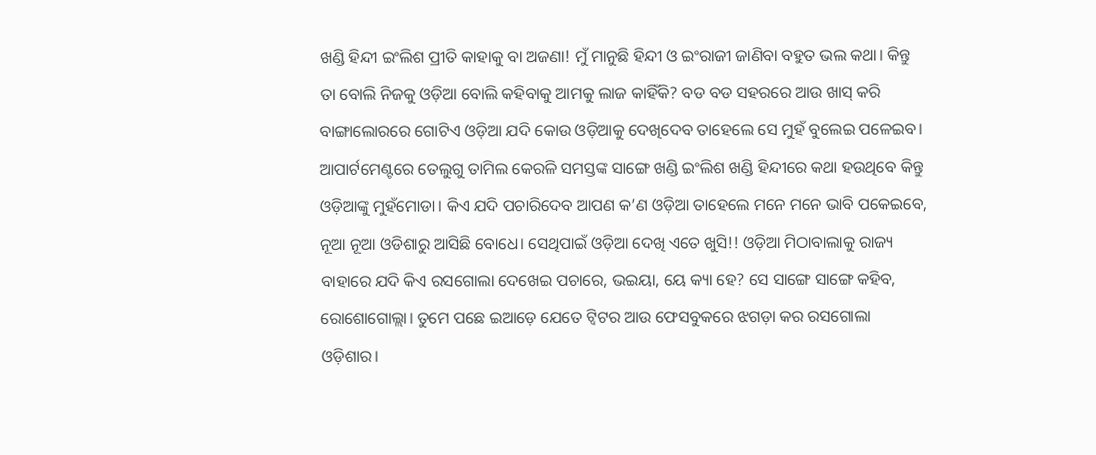ଖଣ୍ଡି ହିନ୍ଦୀ ଇଂଲିଶ ପ୍ରୀତି କାହାକୁ ବା ଅଜଣା! ମୁଁ ମାନୁଛି ହିନ୍ଦୀ ଓ ଇଂରାଜୀ ଜାଣିବା ବହୁତ ଭଲ କଥା। କିନ୍ତୁ ତା ବୋଲି ନିଜକୁ ଓଡ଼ିଆ ବୋଲି କହିବାକୁ ଆମକୁ ଲାଜ କାହିଁକି? ବଡ ବଡ ସହରରେ ଆଉ ଖାସ୍ କରି ବାଙ୍ଗାଲୋରରେ ଗୋଟିଏ ଓଡ଼ିଆ ଯଦି କୋଉ ଓଡ଼ିଆକୁ ଦେଖିଦେବ ତାହେଲେ ସେ ମୁହଁ ବୁଲେଇ ପଳେଇବ। ଆପାର୍ଟମେଣ୍ଟରେ ତେଲୁଗୁ ତାମିଲ କେରଳି ସମସ୍ତଙ୍କ ସାଙ୍ଗେ ଖଣ୍ଡି ଇଂଲିଶ ଖଣ୍ଡି ହିନ୍ଦୀରେ କଥା ହଉଥିବେ କିନ୍ତୁ ଓଡ଼ିଆଙ୍କୁ ମୁହଁମୋଡା। କିଏ ଯଦି ପଚାରିଦେବ ଆପଣ କ’ଣ ଓଡ଼ିଆ ତାହେଲେ ମନେ ମନେ ଭାବି ପକେଇବେ, ନୂଆ ନୂଆ ଓଡିଶାରୁ ଆସିଛି ବୋଧେ। ସେଥିପାଇଁ ଓଡ଼ିଆ ଦେଖି ଏତେ ଖୁସି!! ଓଡ଼ିଆ ମିଠାବାଲାକୁ ରାଜ୍ୟ ବାହାରେ ଯଦି କିଏ ରସଗୋଲା ଦେଖେଇ ପଚାରେ, ଭଇୟା, ୟେ କ୍ୟା ହେ? ସେ ସାଙ୍ଗେ ସାଙ୍ଗେ କହିବ, ରୋଶୋଗୋଲ୍ଲା। ତୁମେ ପଛେ ଇଆଡ଼େ ଯେତେ ଟ୍ବିଟର ଆଉ ଫେସବୁକରେ ଝଗଡ଼ା କର ରସଗୋଲା ଓଡ଼ିଶାର।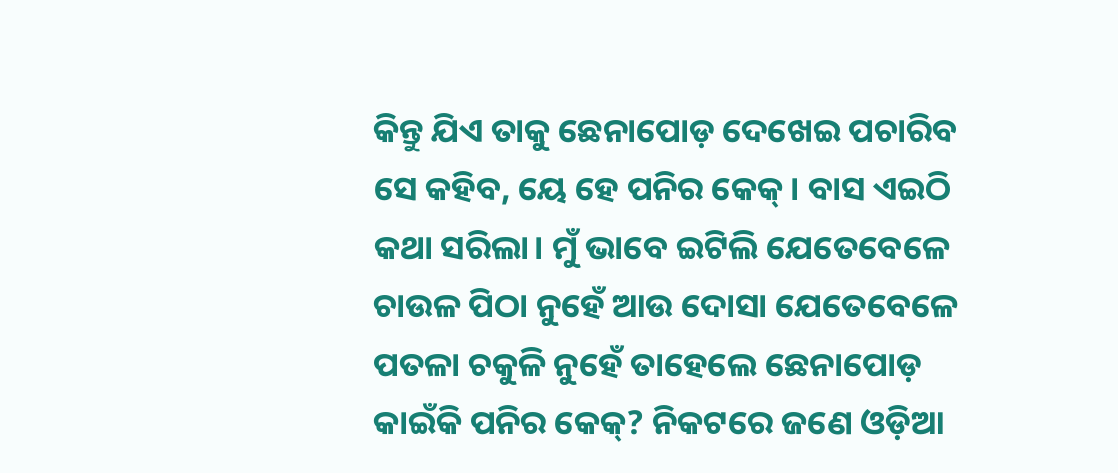କିନ୍ତୁ ଯିଏ ତାକୁ ଛେନାପୋଡ଼ ଦେଖେଇ ପଚାରିବ ସେ କହିବ, ୟେ ହେ ପନିର କେକ୍‌। ବାସ ଏଇଠି କଥା ସରିଲା। ମୁଁ ଭାବେ ଇଟିଲି ଯେତେବେଳେ ଚାଉଳ ପିଠା ନୁହେଁ ଆଉ ଦୋସା ଯେତେବେଳେ ପତଳା ଚକୁଳି ନୁହେଁ ତାହେଲେ ଛେନାପୋଡ଼ କାଇଁକି ପନିର କେକ୍? ନିକଟରେ ଜଣେ ଓଡ଼ିଆ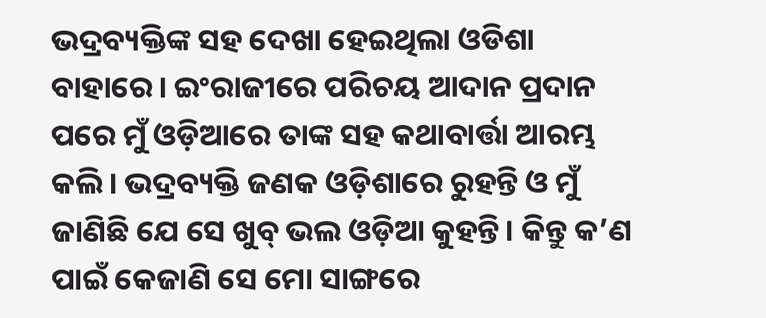ଭଦ୍ରବ୍ୟକ୍ତିଙ୍କ ସହ ଦେଖା ହେଇଥିଲା ଓଡିଶା ବାହାରେ। ଇଂରାଜୀରେ ପରିଚୟ ଆଦାନ ପ୍ରଦାନ ପରେ ମୁଁ ଓଡ଼ିଆରେ ତାଙ୍କ ସହ କଥାବାର୍ତ୍ତା ଆରମ୍ଭ କଲି। ଭଦ୍ରବ୍ୟକ୍ତି ଜଣକ ଓଡ଼ିଶାରେ ରୁହନ୍ତି ଓ ମୁଁ ଜାଣିଛି ଯେ ସେ ଖୁବ୍ ଭଲ ଓଡ଼ିଆ କୁହନ୍ତି। କିନ୍ତୁ କ’ଣ ପାଇଁ କେଜାଣି ସେ ମୋ ସାଙ୍ଗରେ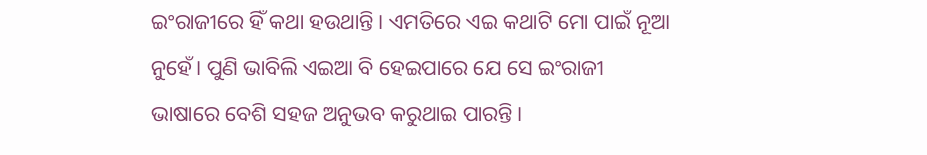ଇଂରାଜୀରେ ହିଁ କଥା ହଉଥାନ୍ତି। ଏମତିରେ ଏଇ କଥାଟି ମୋ ପାଇଁ ନୂଆ ନୁହେଁ। ପୁଣି ଭାବିଲି ଏଇଆ ବି ହେଇପାରେ ଯେ ସେ ଇଂରାଜୀ ଭାଷାରେ ବେଶି ସହଜ ଅନୁଭବ କରୁଥାଇ ପାରନ୍ତି।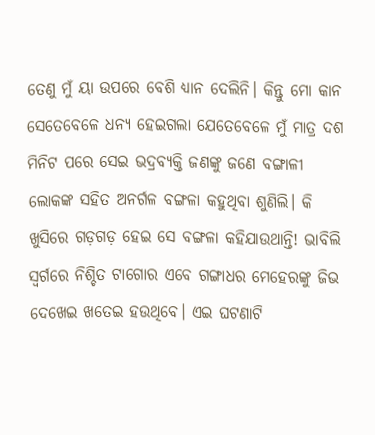ତେଣୁ ମୁଁ ୟା ଉପରେ ବେଶି ଧ୍ୟାନ ଦେଲିନି। କିନ୍ତୁ ମୋ କାନ ସେତେବେଳେ ଧନ୍ୟ ହେଇଗଲା ଯେତେବେଳେ ମୁଁ ମାତ୍ର ଦଶ ମିନିଟ ପରେ ସେଇ ଭଦ୍ରବ୍ୟକ୍ତି ଜଣଙ୍କୁ ଜଣେ ବଙ୍ଗାଳୀ ଲୋକଙ୍କ ସହିତ ଅନର୍ଗଳ ବଙ୍ଗଳା କହୁଥିବା ଶୁଣିଲି। କି ଖୁସିରେ ଗଡ଼ଗଡ଼ ହେଇ ସେ ବଙ୍ଗଳା କହିଯାଉଥାନ୍ତି! ଭାବିଲି ସ୍ବର୍ଗରେ ନିଶ୍ଚିତ ଟାଗୋର ଏବେ ଗଙ୍ଗାଧର ମେହେରଙ୍କୁ ଜିଭ ଦେଖେଇ ଖତେଇ ହଉଥିବେ। ଏଇ ଘଟଣାଟି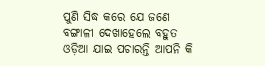ପୁଣି ସିଦ୍ଧ କରେ ଯେ ଜଣେ ବଙ୍ଗାଳୀ ଦେଖାହେଲେ ବହୁତ ଓଡ଼ିଆ ଯାଇ ପଚାରନ୍ତି ଆପନି କି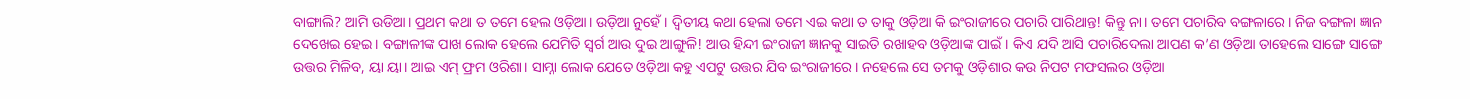ବାଙ୍ଗାଲି? ଆମି ଉଡିଆ। ପ୍ରଥମ କଥା ତ ତମେ ହେଲ ଓଡ଼ିଆ। ଉଡ଼ିଆ ନୁହେଁ। ଦ୍ବିତୀୟ କଥା ହେଲା ତମେ ଏଇ କଥା ତ ତାକୁ ଓଡ଼ିଆ କି ଇଂରାଜୀରେ ପଚାରି ପାରିଥାନ୍ତ! କିନ୍ତୁ ନା। ତମେ ପଚାରିବ ବଙ୍ଗଳାରେ। ନିଜ ବଙ୍ଗଳା ଜ୍ଞାନ ଦେଖେଇ ହେଇ। ବଙ୍ଗାଳୀଙ୍କ ପାଖ ଲୋକ ହେଲେ ଯେମିତି ସ୍ବର୍ଗ ଆଉ ଦୁଇ ଆଙ୍ଗୁଳି! ଆଉ ହିନ୍ଦୀ ଇଂରାଜୀ ଜ୍ଞାନକୁ ସାଇତି ରଖାହବ ଓଡ଼ିଆଙ୍କ ପାଇଁ। କିଏ ଯଦି ଆସି ପଚାରିଦେଲା ଆପଣ କ’ଣ ଓଡ଼ିଆ ତାହେଲେ ସାଙ୍ଗେ ସାଙ୍ଗେ ଉତ୍ତର ମିଳିବ, ୟା ୟା। ଆଇ ଏମ୍ ଫ୍ରମ ଓରିଶା। ସାମ୍ନା ଲୋକ ଯେତେ ଓଡ଼ିଆ କହୁ ଏପଟୁ ଉତ୍ତର ଯିବ ଇଂରାଜୀରେ। ନହେଲେ ସେ ତମକୁ ଓଡ଼ିଶାର କଉ ନିପଟ ମଫସଲର ଓଡ଼ିଆ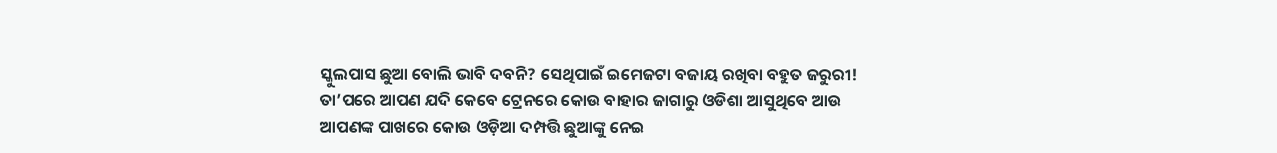ସ୍କୁଲପାସ ଛୁଆ ବୋଲି ଭାବି ଦବନି? ସେଥିପାଇଁ ଇମେଜଟା ବଜାୟ ରଖିବା ବହୁତ ଜରୁରୀ! ତା’ପରେ ଆପଣ ଯଦି କେବେ ଟ୍ରେନରେ କୋଉ ବାହାର ଜାଗାରୁ ଓଡିଶା ଆସୁଥିବେ ଆଉ ଆପଣଙ୍କ ପାଖରେ କୋଉ ଓଡ଼ିଆ ଦମ୍ପତ୍ତି ଛୁଆଙ୍କୁ ନେଇ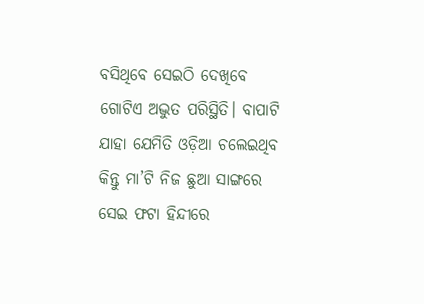ବସିଥିବେ ସେଇଠି ଦେଖିବେ ଗୋଟିଏ ଅଦ୍ଭୁତ ପରିସ୍ଥିତି। ବାପାଟି ଯାହା ଯେମିତି ଓଡ଼ିଆ ଚଲେଇଥିବ କିନ୍ତୁ ମା’ଟି ନିଜ ଛୁଆ ସାଙ୍ଗରେ ସେଇ ଫଟା ହିନ୍ଦୀରେ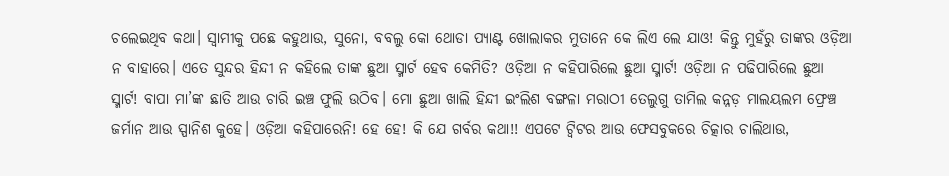ଚଲେଇଥିବ କଥା। ସ୍ବାମୀକୁ ପଛେ କହୁଥାଉ, ସୁନୋ, ବବଲୁ କୋ ଥୋଡା ପ୍ୟାଣ୍ଟ ଖୋଲାକର ମୁତାନେ କେ ଲିଏ ଲେ ଯାଓ! କିନ୍ତୁ ମୁହଁରୁ ତାଙ୍କର ଓଡ଼ିଆ ନ ବାହାରେ। ଏତେ ସୁନ୍ଦର ହିନ୍ଦୀ ନ କହିଲେ ତାଙ୍କ ଛୁଆ ସ୍ମାର୍ଟ ହେବ କେମିତି? ଓଡ଼ିଆ ନ କହିପାରିଲେ ଛୁଆ ସ୍ମାର୍ଟ! ଓଡ଼ିଆ ନ ପଢିପାରିଲେ ଛୁଆ ସ୍ମାର୍ଟ! ବାପା ମା’ଙ୍କ ଛାତି ଆଉ ଚାରି ଇଞ୍ଚ ଫୁଲି ଉଠିବ। ମୋ ଛୁଆ ଖାଲି ହିନ୍ଦୀ ଇଂଲିଶ ବଙ୍ଗଳା ମରାଠୀ ତେଲୁଗୁ ତାମିଲ କନ୍ନଡ଼ ମାଲୟଲମ ଫ୍ରେଞ୍ଚ ଜର୍ମାନ ଆଉ ସ୍ପାନିଶ କୁହେ। ଓଡ଼ିଆ କହିପାରେନି! ହେ ହେ! କି ଯେ ଗର୍ବର କଥା!! ଏପଟେ ଟ୍ବିଟର ଆଉ ଫେସବୁକରେ ଚିତ୍କାର ଚାଲିଥାଉ,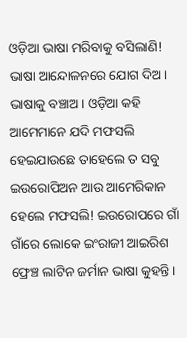ଓଡ଼ିଆ ଭାଷା ମରିବାକୁ ବସିଲାଣି! ଭାଷା ଆନ୍ଦୋଳନରେ ଯୋଗ ଦିଅ। ଭାଷାକୁ ବଞ୍ଚାଅ। ଓଡ଼ିଆ କହି ଆମେମାନେ ଯଦି ମଫସଲି ହେଇଯାଉଛେ ତାହେଲେ ତ ସବୁ ଇଉରୋପିଅନ ଆଉ ଆମେରିକାନ ହେଲେ ମଫସଲି! ଇଉରୋପରେ ଗାଁ ଗାଁରେ ଲୋକେ ଇଂରାଜୀ ଆଇରିଶ ଫ୍ରେଞ୍ଚ ଲାଟିନ ଜର୍ମାନ ଭାଷା କୁହନ୍ତି।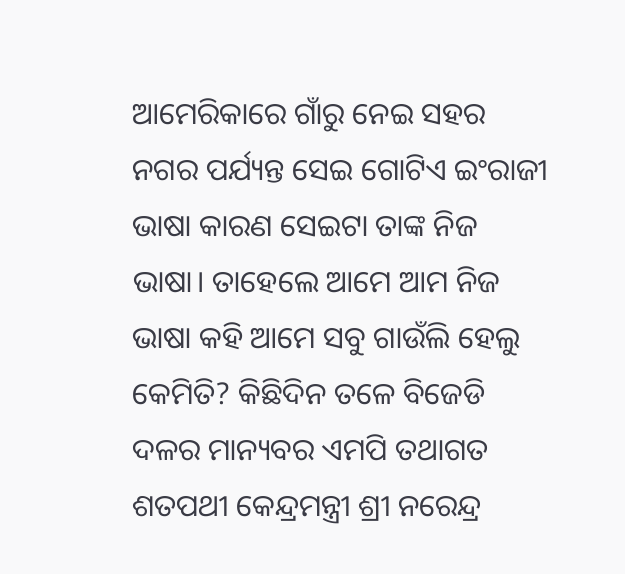ଆମେରିକାରେ ଗାଁରୁ ନେଇ ସହର ନଗର ପର୍ଯ୍ୟନ୍ତ ସେଇ ଗୋଟିଏ ଇଂରାଜୀ ଭାଷା କାରଣ ସେଇଟା ତାଙ୍କ ନିଜ ଭାଷା। ତାହେଲେ ଆମେ ଆମ ନିଜ ଭାଷା କହି ଆମେ ସବୁ ଗାଉଁଲି ହେଲୁ କେମିତି? କିଛିଦିନ ତଳେ ବିଜେଡି ଦଳର ମାନ୍ୟବର ଏମପି ତଥାଗତ ଶତପଥୀ କେନ୍ଦ୍ରମନ୍ତ୍ରୀ ଶ୍ରୀ ନରେନ୍ଦ୍ର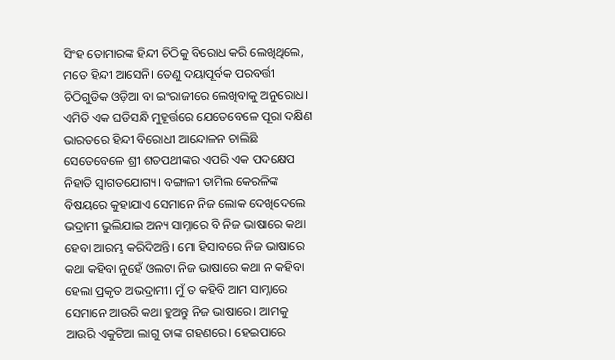ସିଂହ ତୋମାରଙ୍କ ହିନ୍ଦୀ ଚିଠିକୁ ବିରୋଧ କରି ଲେଖିଥିଲେ, ମତେ ହିନ୍ଦୀ ଆସେନି। ତେଣୁ ଦୟାପୂର୍ବକ ପରବର୍ତ୍ତୀ ଚିଠିଗୁଡିକ ଓଡ଼ିଆ ବା ଇଂରାଜୀରେ ଲେଖିବାକୁ ଅନୁରୋଧ। ଏମିତି ଏକ ଘଡିସନ୍ଧି ମୁହୂର୍ତ୍ତରେ ଯେତେବେଳେ ପୂରା ଦକ୍ଷିଣ ଭାରତରେ ହିନ୍ଦୀ ବିରୋଧୀ ଆନ୍ଦୋଳନ ଚାଲିଛି ସେତେବେଳେ ଶ୍ରୀ ଶତପଥୀଙ୍କର ଏପରି ଏକ ପଦକ୍ଷେପ ନିହାତି ସ୍ବାଗତଯୋଗ୍ୟ। ବଙ୍ଗାଳୀ ତାମିଲ କେରଳିଙ୍କ ବିଷୟରେ କୁହାଯାଏ ସେମାନେ ନିଜ ଲୋକ ଦେଖିଦେଲେ ଭଦ୍ରାମୀ ଭୁଲିଯାଇ ଅନ୍ୟ ସାମ୍ନାରେ ବି ନିଜ ଭାଷାରେ କଥା ହେବା ଆରମ୍ଭ କରିଦିଅନ୍ତି। ମୋ ହିସାବରେ ନିଜ ଭାଷାରେ କଥା କହିବା ନୁହେଁ ଓଲଟା ନିଜ ଭାଷାରେ କଥା ନ କହିବା ହେଲା ପ୍ରକୃତ ଅଭଦ୍ରାମୀ। ମୁଁ ତ କହିବି ଆମ ସାମ୍ନାରେ ସେମାନେ ଆଉରି କଥା ହୁଅନ୍ତୁ ନିଜ ଭାଷାରେ। ଆମକୁ ଆଉରି ଏକୁଟିଆ ଲାଗୁ ତାଙ୍କ ଗହଣରେ। ହେଇପାରେ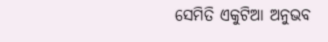ସେମିତି ଏକୁଟିଆ ଅନୁଭବ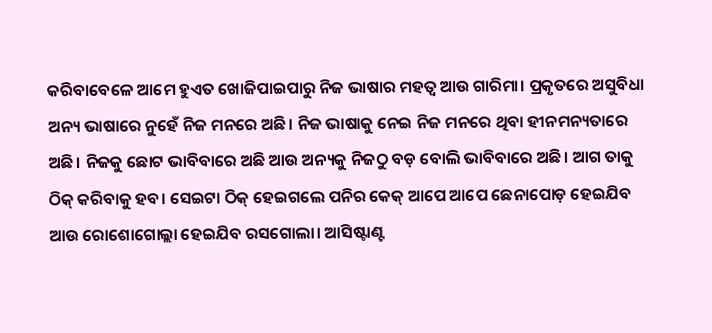କରିବାବେଳେ ଆମେ ହୁଏତ ଖୋଜିପାଇପାରୁ ନିଜ ଭାଷାର ମହତ୍ବ ଆଉ ଗାରିମା। ପ୍ରକୃତରେ ଅସୁବିଧା ଅନ୍ୟ ଭାଷାରେ ନୁହେଁ ନିଜ ମନରେ ଅଛି। ନିଜ ଭାଷାକୁ ନେଇ ନିଜ ମନରେ ଥିବା ହୀନମନ୍ୟତାରେ ଅଛି। ନିଜକୁ ଛୋଟ ଭାବିବାରେ ଅଛି ଆଉ ଅନ୍ୟକୁ ନିଜଠୁ ବଡ଼ ବୋଲି ଭାବିବାରେ ଅଛି। ଆଗ ତାକୁ ଠିକ୍ କରିବାକୁ ହବ। ସେଇଟା ଠିକ୍ ହେଇଗଲେ ପନିର କେକ୍ ଆପେ ଆପେ ଛେନାପୋଡ଼ ହେଇଯିବ ଆଉ ରୋଶୋଗୋଲ୍ଲା ହେଇଯିବ ରସଗୋଲା। ଆସିଷ୍ଟାଣ୍ଟ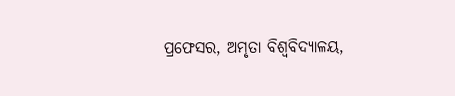ପ୍ରଫେସର, ଅମୃତା ବିଶ୍ବବିଦ୍ୟାଳୟ,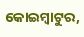କୋଇମ୍ବାଟୁର,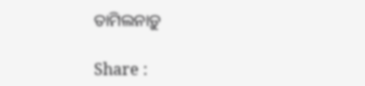ତାମିଲନାଡ଼ୁ

Share :